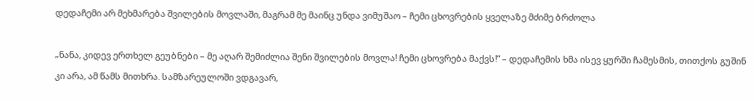დედაჩემი არ მეხმარება შვილების მოვლაში, მაგრამ მე მაინც უნდა ვიმუშაო – ჩემი ცხოვრების ყველაზე მძიმე ბრძოლა

„ნანა, კიდევ ერთხელ გეუბნები – მე აღარ შემიძლია შენი შვილების მოვლა! ჩემი ცხოვრება მაქვს!“ – დედაჩემის ხმა ისევ ყურში ჩამესმის, თითქოს გუშინ კი არა, ამ წამს მითხრა. სამზარეულოში ვდგავარ,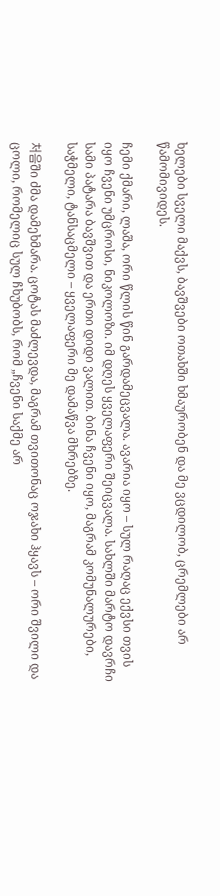ხელები სველი მაქვს, ბავშვები ოთახში ხმაურობენ და მე ვცდილობ, ცრემლები არ წამომივიდეს.

ჩემი ქმარი, ლაშა, ორი წლის წინ გარდამეცვალა. ავარია იყო – სულ რაღაც ექვსი თვის იყო ჩვენი უმცროსი, ნიკოლოზი. იმ დღეს ყველაფერი შეიცვალა. სახლში მარტო დავრჩი სამი პატარა ბავშვით და ერთი დიდი ვალით. ბინა ჩვენი იყო, მაგრამ კომუნალურები, საჭმელი, ტანსაცმელი – ყველაფერი მე დამაწვა მხრებზე.

처음ში ძმა დამეხმარა. ცოტას მაძლევდა, მაგრამ თვითონაც ოჯახი ჰყავს – ორი შვილი და ცოლი, რომელიც სულ ჩხუბობს, რომ „ჩვენი საქმე არ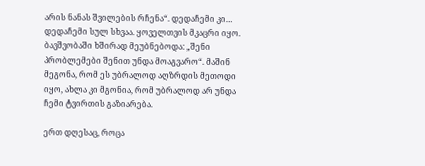არის ნანას შვილების რჩენა“. დედაჩემი კი… დედაჩემი სულ სხვაა. ყოველთვის მკაცრი იყო. ბავშვობაში ხშირად მეუბნებოდა: „შენი პრობლემები შენით უნდა მოაგვარო“. მაშინ მეგონა, რომ ეს უბრალოდ აღზრდის მეთოდი იყო, ახლა კი მგონია, რომ უბრალოდ არ უნდა ჩემი ტვირთის გაზიარება.

ერთ დღესაც, როცა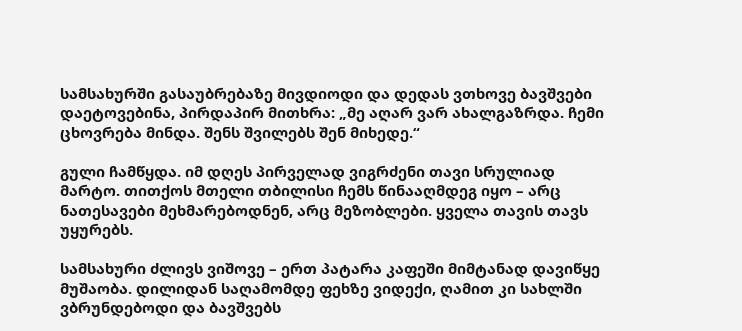სამსახურში გასაუბრებაზე მივდიოდი და დედას ვთხოვე ბავშვები დაეტოვებინა, პირდაპირ მითხრა: „მე აღარ ვარ ახალგაზრდა. ჩემი ცხოვრება მინდა. შენს შვილებს შენ მიხედე.“

გული ჩამწყდა. იმ დღეს პირველად ვიგრძენი თავი სრულიად მარტო. თითქოს მთელი თბილისი ჩემს წინააღმდეგ იყო – არც ნათესავები მეხმარებოდნენ, არც მეზობლები. ყველა თავის თავს უყურებს.

სამსახური ძლივს ვიშოვე – ერთ პატარა კაფეში მიმტანად დავიწყე მუშაობა. დილიდან საღამომდე ფეხზე ვიდექი, ღამით კი სახლში ვბრუნდებოდი და ბავშვებს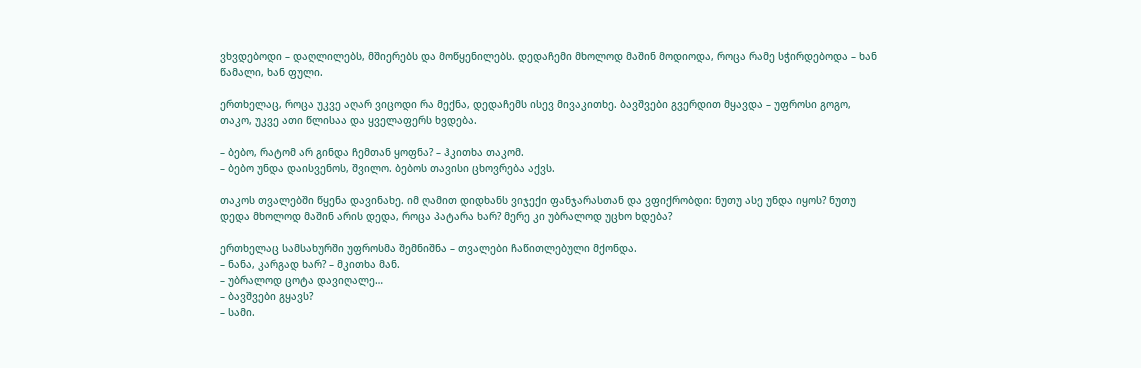ვხვდებოდი – დაღლილებს, მშიერებს და მოწყენილებს. დედაჩემი მხოლოდ მაშინ მოდიოდა, როცა რამე სჭირდებოდა – ხან წამალი, ხან ფული.

ერთხელაც, როცა უკვე აღარ ვიცოდი რა მექნა, დედაჩემს ისევ მივაკითხე. ბავშვები გვერდით მყავდა – უფროსი გოგო, თაკო, უკვე ათი წლისაა და ყველაფერს ხვდება.

– ბებო, რატომ არ გინდა ჩემთან ყოფნა? – ჰკითხა თაკომ.
– ბებო უნდა დაისვენოს, შვილო. ბებოს თავისი ცხოვრება აქვს.

თაკოს თვალებში წყენა დავინახე. იმ ღამით დიდხანს ვიჯექი ფანჯარასთან და ვფიქრობდი: ნუთუ ასე უნდა იყოს? ნუთუ დედა მხოლოდ მაშინ არის დედა, როცა პატარა ხარ? მერე კი უბრალოდ უცხო ხდება?

ერთხელაც სამსახურში უფროსმა შემნიშნა – თვალები ჩაწითლებული მქონდა.
– ნანა, კარგად ხარ? – მკითხა მან.
– უბრალოდ ცოტა დავიღალე…
– ბავშვები გყავს?
– სამი.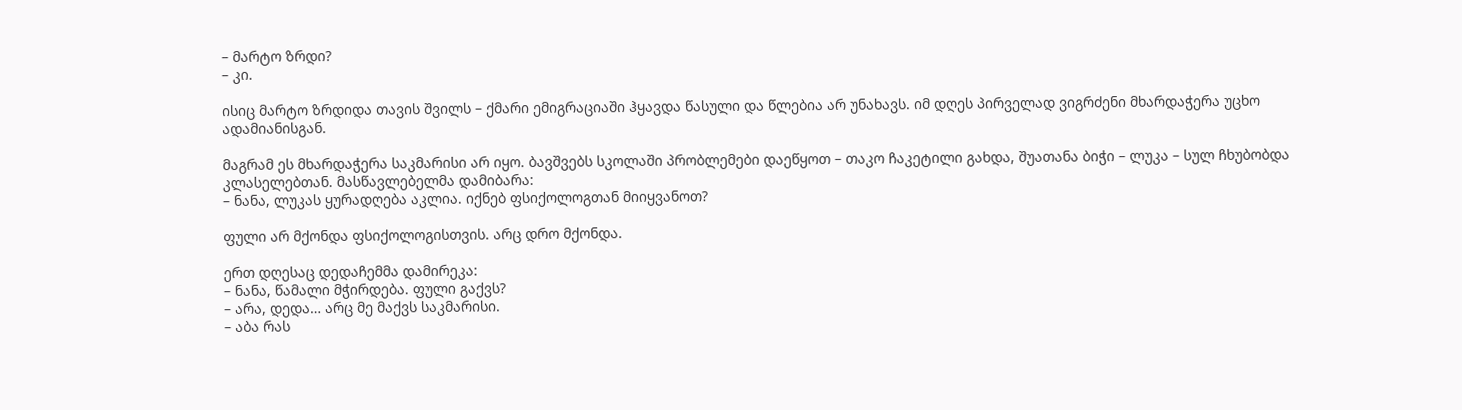– მარტო ზრდი?
– კი.

ისიც მარტო ზრდიდა თავის შვილს – ქმარი ემიგრაციაში ჰყავდა წასული და წლებია არ უნახავს. იმ დღეს პირველად ვიგრძენი მხარდაჭერა უცხო ადამიანისგან.

მაგრამ ეს მხარდაჭერა საკმარისი არ იყო. ბავშვებს სკოლაში პრობლემები დაეწყოთ – თაკო ჩაკეტილი გახდა, შუათანა ბიჭი – ლუკა – სულ ჩხუბობდა კლასელებთან. მასწავლებელმა დამიბარა:
– ნანა, ლუკას ყურადღება აკლია. იქნებ ფსიქოლოგთან მიიყვანოთ?

ფული არ მქონდა ფსიქოლოგისთვის. არც დრო მქონდა.

ერთ დღესაც დედაჩემმა დამირეკა:
– ნანა, წამალი მჭირდება. ფული გაქვს?
– არა, დედა… არც მე მაქვს საკმარისი.
– აბა რას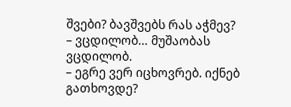შვები? ბავშვებს რას აჭმევ?
– ვცდილობ… მუშაობას ვცდილობ.
– ეგრე ვერ იცხოვრებ. იქნებ გათხოვდე?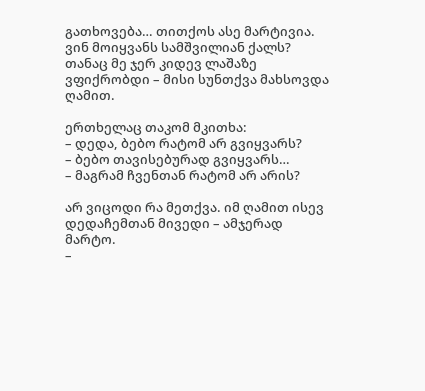გათხოვება… თითქოს ასე მარტივია. ვინ მოიყვანს სამშვილიან ქალს? თანაც მე ჯერ კიდევ ლაშაზე ვფიქრობდი – მისი სუნთქვა მახსოვდა ღამით.

ერთხელაც თაკომ მკითხა:
– დედა, ბებო რატომ არ გვიყვარს?
– ბებო თავისებურად გვიყვარს…
– მაგრამ ჩვენთან რატომ არ არის?

არ ვიცოდი რა მეთქვა. იმ ღამით ისევ დედაჩემთან მივედი – ამჯერად მარტო.
–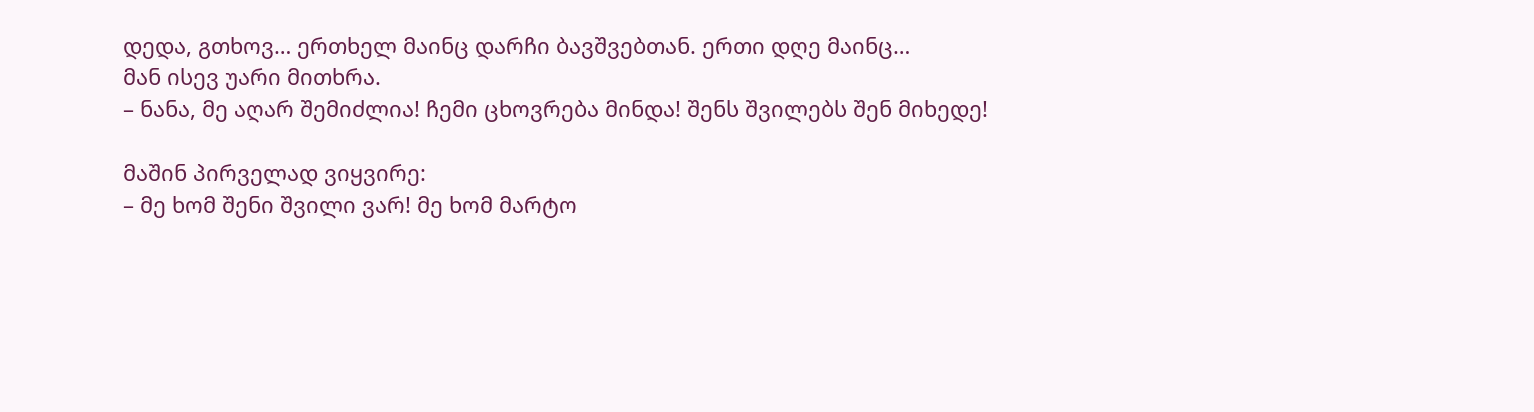დედა, გთხოვ… ერთხელ მაინც დარჩი ბავშვებთან. ერთი დღე მაინც…
მან ისევ უარი მითხრა.
– ნანა, მე აღარ შემიძლია! ჩემი ცხოვრება მინდა! შენს შვილებს შენ მიხედე!

მაშინ პირველად ვიყვირე:
– მე ხომ შენი შვილი ვარ! მე ხომ მარტო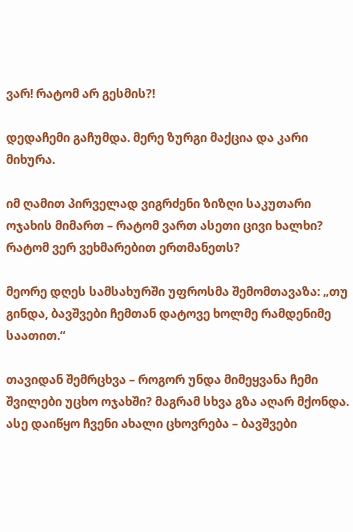ვარ! რატომ არ გესმის?!

დედაჩემი გაჩუმდა. მერე ზურგი მაქცია და კარი მიხურა.

იმ ღამით პირველად ვიგრძენი ზიზღი საკუთარი ოჯახის მიმართ – რატომ ვართ ასეთი ცივი ხალხი? რატომ ვერ ვეხმარებით ერთმანეთს?

მეორე დღეს სამსახურში უფროსმა შემომთავაზა: „თუ გინდა, ბავშვები ჩემთან დატოვე ხოლმე რამდენიმე საათით.“

თავიდან შემრცხვა – როგორ უნდა მიმეყვანა ჩემი შვილები უცხო ოჯახში? მაგრამ სხვა გზა აღარ მქონდა. ასე დაიწყო ჩვენი ახალი ცხოვრება – ბავშვები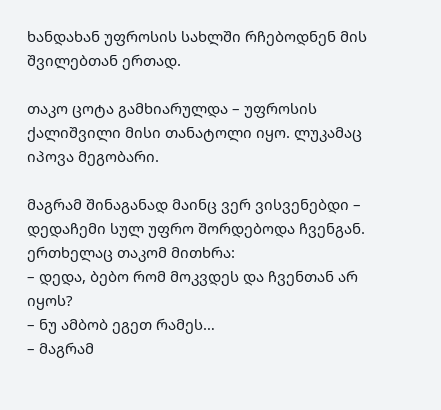ხანდახან უფროსის სახლში რჩებოდნენ მის შვილებთან ერთად.

თაკო ცოტა გამხიარულდა – უფროსის ქალიშვილი მისი თანატოლი იყო. ლუკამაც იპოვა მეგობარი.

მაგრამ შინაგანად მაინც ვერ ვისვენებდი – დედაჩემი სულ უფრო შორდებოდა ჩვენგან. ერთხელაც თაკომ მითხრა:
– დედა, ბებო რომ მოკვდეს და ჩვენთან არ იყოს?
– ნუ ამბობ ეგეთ რამეს…
– მაგრამ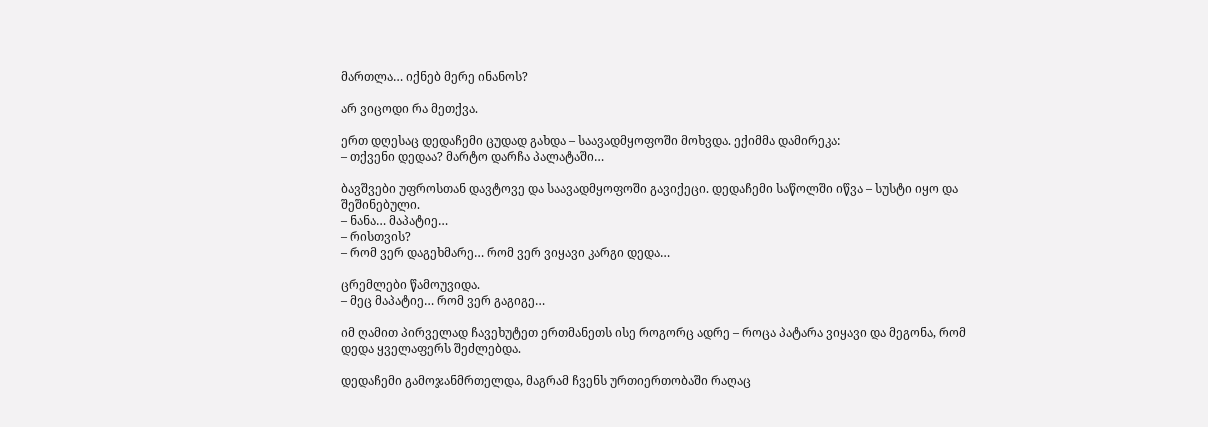მართლა… იქნებ მერე ინანოს?

არ ვიცოდი რა მეთქვა.

ერთ დღესაც დედაჩემი ცუდად გახდა – საავადმყოფოში მოხვდა. ექიმმა დამირეკა:
– თქვენი დედაა? მარტო დარჩა პალატაში…

ბავშვები უფროსთან დავტოვე და საავადმყოფოში გავიქეცი. დედაჩემი საწოლში იწვა – სუსტი იყო და შეშინებული.
– ნანა… მაპატიე…
– რისთვის?
– რომ ვერ დაგეხმარე… რომ ვერ ვიყავი კარგი დედა…

ცრემლები წამოუვიდა.
– მეც მაპატიე… რომ ვერ გაგიგე…

იმ ღამით პირველად ჩავეხუტეთ ერთმანეთს ისე როგორც ადრე – როცა პატარა ვიყავი და მეგონა, რომ დედა ყველაფერს შეძლებდა.

დედაჩემი გამოჯანმრთელდა, მაგრამ ჩვენს ურთიერთობაში რაღაც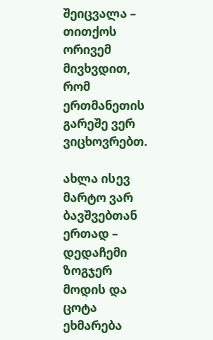შეიცვალა – თითქოს ორივემ მივხვდით, რომ ერთმანეთის გარეშე ვერ ვიცხოვრებთ.

ახლა ისევ მარტო ვარ ბავშვებთან ერთად – დედაჩემი ზოგჯერ მოდის და ცოტა ეხმარება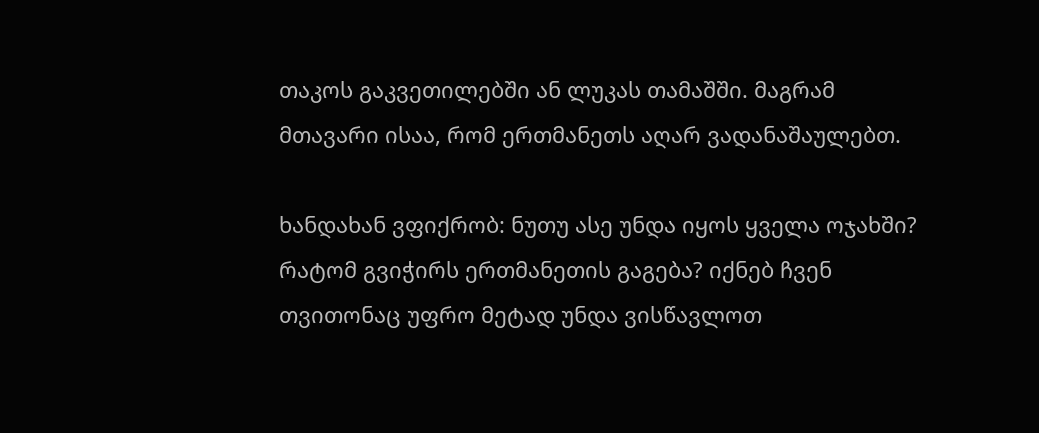თაკოს გაკვეთილებში ან ლუკას თამაშში. მაგრამ მთავარი ისაა, რომ ერთმანეთს აღარ ვადანაშაულებთ.

ხანდახან ვფიქრობ: ნუთუ ასე უნდა იყოს ყველა ოჯახში? რატომ გვიჭირს ერთმანეთის გაგება? იქნებ ჩვენ თვითონაც უფრო მეტად უნდა ვისწავლოთ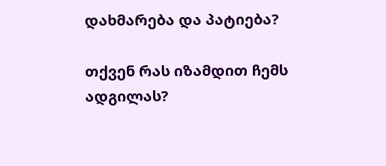დახმარება და პატიება?

თქვენ რას იზამდით ჩემს ადგილას?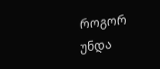როგორ უნდა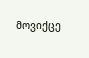მოვიქცე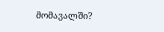მომავალში?